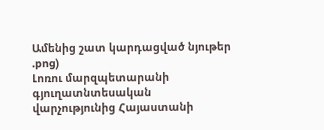Ամենից շատ կարդացված նյութեր
.png)
Լոռու մարզպետարանի գյուղատնտեսական վարչությունից Հայաստանի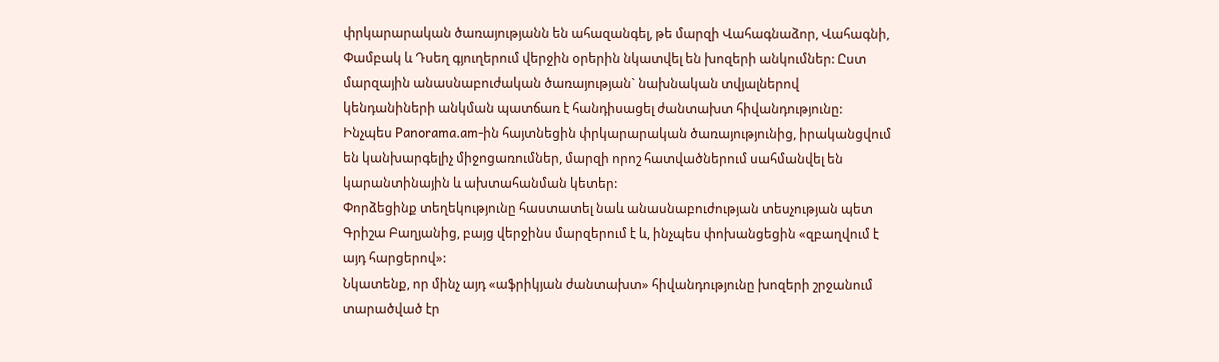փրկարարական ծառայությանն են ահազանգել, թե մարզի Վահագնաձոր, Վահագնի, Փամբակ և Դսեղ գյուղերում վերջին օրերին նկատվել են խոզերի անկումներ: Ըստ մարզային անասնաբուժական ծառայության` նախնական տվյալներով կենդանիների անկման պատճառ է հանդիսացել ժանտախտ հիվանդությունը:
Ինչպես Panorama.am-ին հայտնեցին փրկարարական ծառայությունից, իրականցվում են կանխարգելիչ միջոցառումներ, մարզի որոշ հատվածներում սահմանվել են կարանտինային և ախտահանման կետեր:
Փորձեցինք տեղեկությունը հաստատել նաև անասնաբուժության տեսչության պետ Գրիշա Բաղյանից, բայց վերջինս մարզերում է և, ինչպես փոխանցեցին «զբաղվում է այդ հարցերով»:
Նկատենք, որ մինչ այդ «աֆրիկյան ժանտախտ» հիվանդությունը խոզերի շրջանում տարածված էր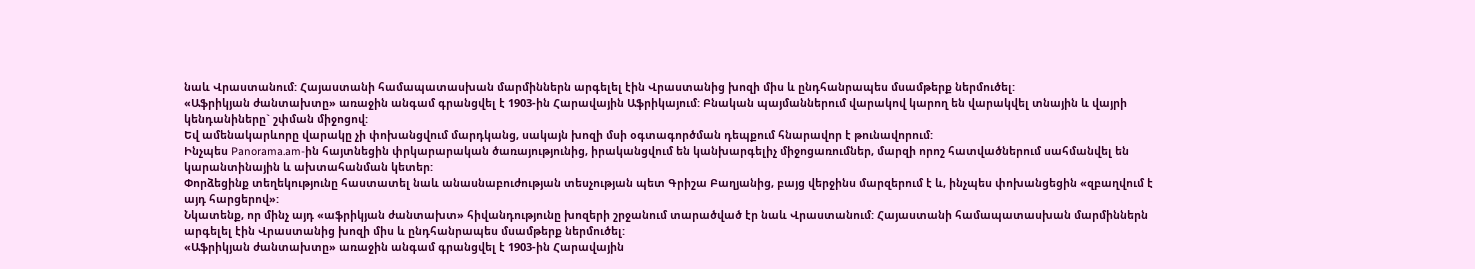նաև Վրաստանում: Հայաստանի համապատասխան մարմիններն արգելել էին Վրաստանից խոզի միս և ընդհանրապես մսամթերք ներմուծել:
«Աֆրիկյան ժանտախտը» առաջին անգամ գրանցվել է 1903-ին Հարավային Աֆրիկայում: Բնական պայմաններում վարակով կարող են վարակվել տնային և վայրի կենդանիները` շփման միջոցով:
Եվ ամենակարևորը վարակը չի փոխանցվում մարդկանց, սակայն խոզի մսի օգտագործման դեպքում հնարավոր է թունավորում:
Ինչպես Panorama.am-ին հայտնեցին փրկարարական ծառայությունից, իրականցվում են կանխարգելիչ միջոցառումներ, մարզի որոշ հատվածներում սահմանվել են կարանտինային և ախտահանման կետեր:
Փորձեցինք տեղեկությունը հաստատել նաև անասնաբուժության տեսչության պետ Գրիշա Բաղյանից, բայց վերջինս մարզերում է և, ինչպես փոխանցեցին «զբաղվում է այդ հարցերով»:
Նկատենք, որ մինչ այդ «աֆրիկյան ժանտախտ» հիվանդությունը խոզերի շրջանում տարածված էր նաև Վրաստանում: Հայաստանի համապատասխան մարմիններն արգելել էին Վրաստանից խոզի միս և ընդհանրապես մսամթերք ներմուծել:
«Աֆրիկյան ժանտախտը» առաջին անգամ գրանցվել է 1903-ին Հարավային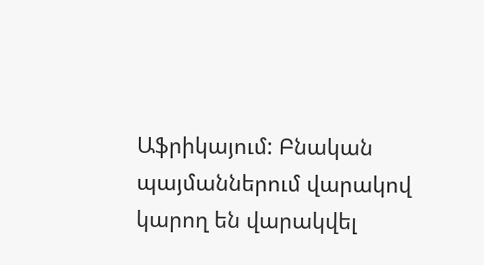Աֆրիկայում: Բնական պայմաններում վարակով կարող են վարակվել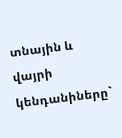տնային և վայրի կենդանիները`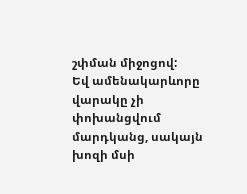շփման միջոցով:
Եվ ամենակարևորը վարակը չի փոխանցվում մարդկանց, սակայն խոզի մսի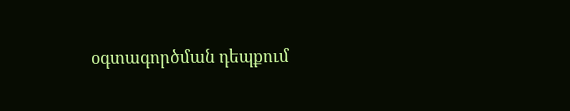օգտագործման դեպքում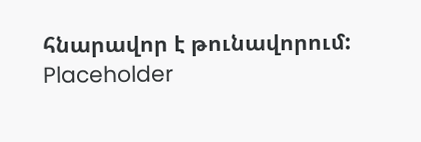հնարավոր է թունավորում:
Placeholder